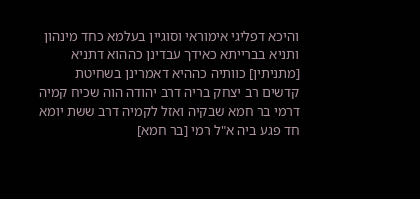והיכא דפליגי אימוראי וסוגיין בעלמא כחד מינהון ותניא בברייתא כאידך עבדינן כההוא דתניא [מתניתין] כוותיה כההיא דאמרינן בשחיטת קדשים רב יצחק בריה דרב יהודה הוה שכיח קמיה דרמי בר חמא שבקיה ואזל לקמיה דרב ששת יומא חד פגע ביה א"ל רמי [בר חמא]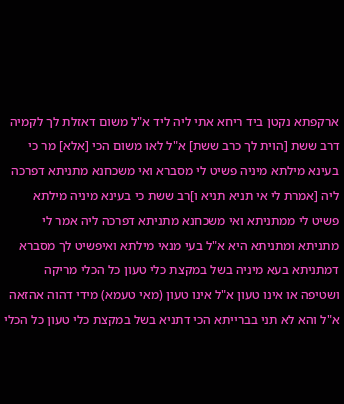ארקפתא נקטן ביד ריחא אתי ליה ליד א"ל משום דאזלת לך לקמיה דרב ששת [הוית לך כרב ששת] א"ל לאו משום הכי [אלא] מר כי בעינא מילתא מיניה פשיט לי מסברא ואי משכחנא מתניתא דפרכה ליה [אמרת לי אי תניא תניא ו]רב ששת כי בעינא מיניה מילתא פשיט לי ממתניתא ואי משכחנא מתניתא דפרכה ליה אמר לי מתניתא ומתניתא היא א"ל בעי מנאי מילתא ואיפשיט לך מסברא דמתניתא בעא מיניה בשל במקצת כלי טעון כל הכלי מריקה ושטיפה או אינו טעון א"ל אינו טעון (מאי טעמא) מידי דהוה אהזאה א"ל והא לא תני בברייתא הכי דתניא בשל במקצת כלי טעון כל הכלי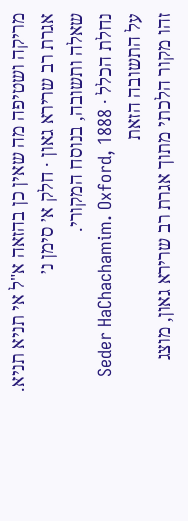מריקה ושטיפה מה שאין כן בהזאה א"ל אי תניא תניא.
אגרת רב שרירא גאון · חלק א׳ סימן נ׳
שאלה ותשובה, בנוסח המקורי.
נחלת הכלל · Seder HaChachamim. Oxford, 1888
על התשובה הזאת
זהו מקור הלכתי מתוך אגרת רב שרירא גאון, מוצג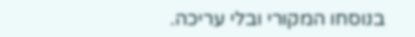בנוסחו המקורי ובלי עריכה.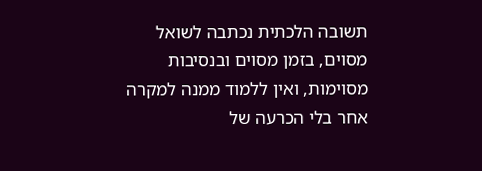תשובה הלכתית נכתבה לשואל מסוים, בזמן מסוים ובנסיבות מסוימות, ואין ללמוד ממנה למקרה אחר בלי הכרעה של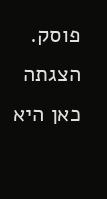פוסק. הצגתה כאן היא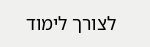לצורך לימוד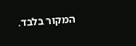המקור בלבד.